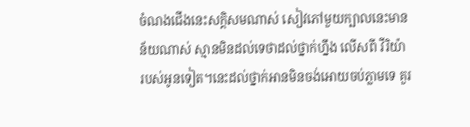ចំណងជើងនេះសក្តិសមណាស់ សៀវភៅមួយក្បាលនេះមានន័យណាស់ ស្មានមិនដល់ទេថាដល់ថ្នាក់ហ្នឹង លើសពី វីរិយ៉ា របស់អូនទៀត។នេះដល់ថ្នាក់អានមិនចង់អោយចប់ភ្លាមទេ គួរ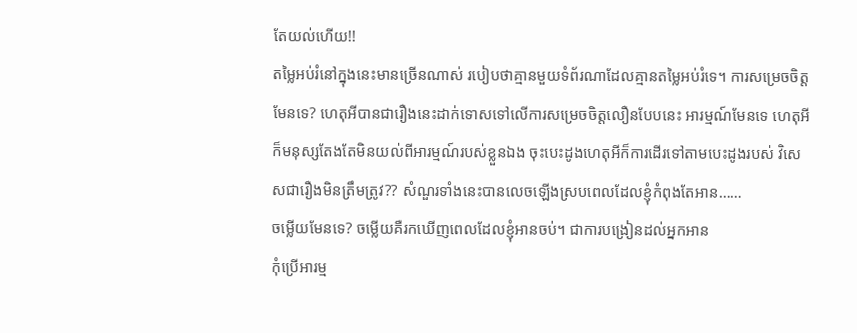តែយល់ហើយ!!
តម្លៃអប់រំនៅក្នុងនេះមានច្រើនណាស់ របៀបថាគ្មានមួយទំព័រណាដែលគ្មានតម្លៃអប់រំទេ។ ការសម្រេចចិត្តមែនទេ? ហេតុអីបានជារឿងនេះដាក់ទោសទៅលើការសម្រេចចិត្តលឿនបែបនេះ អារម្មណ៍មែនទេ ហេតុអីក៏មនុស្សតែងតែមិនយល់ពីអារម្មណ៍របស់ខ្លួនឯង ចុះបេះដូងហេតុអីក៏ការដើរទៅតាមបេះដូងរបស់ វិសេសជារឿងមិនត្រឹមត្រូវ?? សំណួរទាំងនេះបានលេចឡើងស្របពេលដែលខ្ញុំកំពុងតែអាន……
ចម្លើយមែនទេ? ចម្លើយគឺរកឃើញពេលដែលខ្ញុំអានចប់។ ជាការបង្រៀនដល់អ្នកអាន
កុំប្រើអារម្ម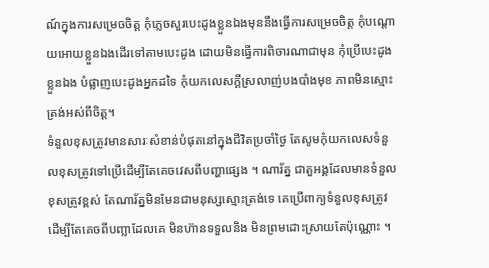ណ៍ក្នុងការសម្រេចចិត្ត កុំភ្លេចសួរបេះដូងខ្លួនឯងមុននឹងធ្វើការសម្រេចចិត្ត កុំបណ្ដោយអោយខ្លួនឯងដើរទៅតាមបេះដូង ដោយមិនធ្វើការពិចារណាជាមុន កុំប្រើបេះដូងខ្លួនឯង បំផ្លាញបេះដូងអ្នកដទៃ កុំយកលេសក្ដីស្រលាញ់បងបាំងមុខ ភាពមិនស្មោះត្រង់អស់ពីចិត្ត។
ទំនួលខុសត្រូវមានសារៈសំខាន់បំផុតនៅក្នុងជីវិតប្រចាំថ្ងៃ តែសូមកុំយកលេសទំនួលខុសត្រូវទៅប្រើដើម្បីតែគេចវេសពីបញ្ហាផ្សេង ។ ណារ័ត្ន ជាតួអង្គដែលមានទំនួលខុសត្រូវខ្ពស់ តែណារ័ត្នមិនមែនជាមនុស្សស្មោះត្រង់ទេ គេប្រើពាក្យទំនួលខុសត្រូវដើម្បីតែគេចពីបញ្លាដែលគេ មិនហ៊ានទទួលនិង មិនព្រមដោះស្រាយតែប៉ុណ្ណោះ ។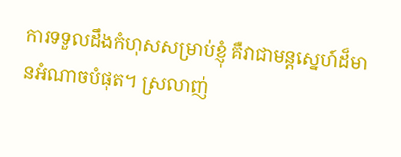ការទទួលដឹងកំហុសសម្រាប់ខ្ញុំ គឺវាជាមន្តស្នេហ៍ដ៏មានអំណាចបំផុត។ ស្រលាញ់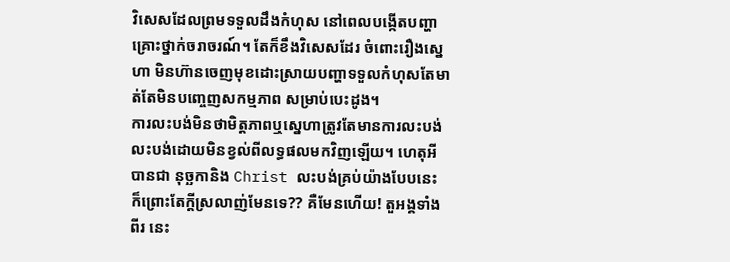វិសេសដែលព្រមទទួលដឹងកំហុស នៅពេលបង្កើតបញ្ហាគ្រោះថ្នាក់ចរាចរណ៍។ តែក៏ខឹងវិសេសដែរ ចំពោះរឿងស្នេហា មិនហ៊ានចេញមុខដោះស្រាយបញ្ហាទទួលកំហុសតែមាត់តែមិនបញ្ចេញសកម្មភាព សម្រាប់បេះដូង។
ការលះបង់មិនថាមិត្តភាពឬស្នេហាត្រូវតែមានការលះបង់ លះបង់ដោយមិនខ្វល់ពីលទ្ធផលមកវិញឡើយ។ ហេតុអីបានជា នុច្ឆកានិង Christ លះបង់គ្រប់យ៉ាងបែបនេះ ក៏ព្រោះតែក្ដីស្រលាញ់មែនទេ?? គឺមែនហើយ! តួអង្គទាំងពីរ នេះ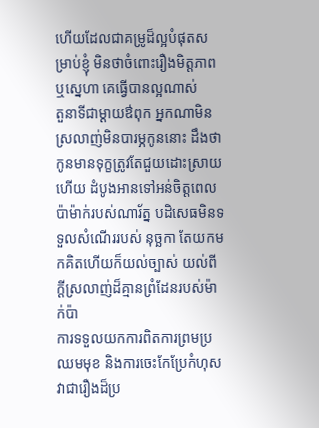ហើយដែលជាគម្រូដ៏ល្អបំផុតសម្រាប់ខ្ញុំ មិនថាចំពោះរឿងមិត្តភាពឬស្នេហា គេធ្វើបានល្អណាស់
តួនាទីជាម្ដាយឳពុក អ្នកណាមិនស្រលាញ់មិនបារម្ភកូននោះ ដឹងថាកូនមានទុក្ខត្រូវតែជួយដោះស្រាយហើយ ដំបូងអានទៅអន់ចិត្តពេលប៉ាម៉ាក់របស់ណារ័ត្ន បដិសេធមិនទទួលសំណើររបស់ នុច្ឆកា តែយកមកគិតហើយក៏យល់ច្បាស់ យល់ពីក្ដីស្រលាញ់ដ៏គ្មានព្រំដែនរបស់ម៉ាក់ប៉ា
ការទទួលយកការពិតការព្រមប្រឈមមុខ និងការចេះកែប្រែកំហុសវាជារឿងដ៏ប្រ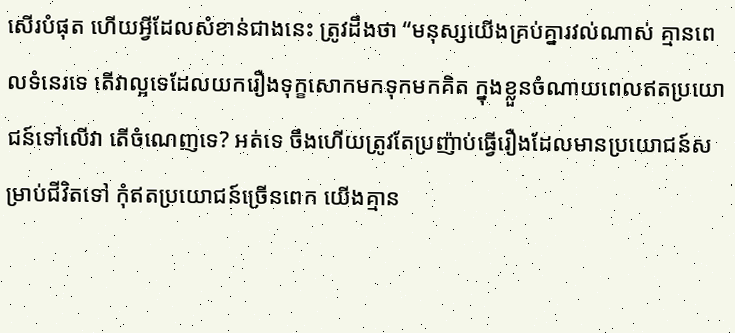សើរបំផុត ហើយអ្វីដែលសំខាន់ជាងនេះ ត្រូវដឹងថា “មនុស្សយើងគ្រប់គ្នារវល់ណាស់ គ្មានពេលទំនេរទេ តើវាល្អទេដែលយករឿងទុក្ខសោកមកទុកមកគិត ក្នុងខ្លួនចំណាយពេលឥតប្រយោជន៍ទៅលើវា តើចំណេញទេ? អត់ទេ ចឹងហើយត្រូវតែប្រញ៉ាប់ធ្វើរឿងដែលមានប្រយោជន៍សម្រាប់ជីវិតទៅ កុំឥតប្រយោជន៍ច្រើនពេក យើងគ្មាន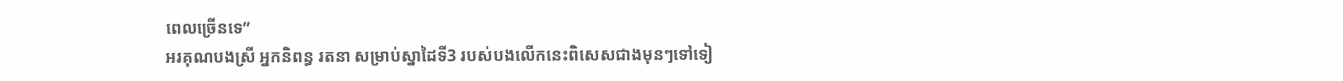ពេលច្រើនទេ”
អរគុណបងស្រី អ្នកនិពន្ធ រតនា សម្រាប់ស្នាដៃទី3 របស់បងលើកនេះពិសេសជាងមុនៗទៅទៀ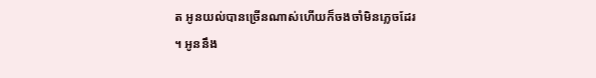ត អូនយល់បានច្រើនណាស់ហើយក៏ចងចាំមិនភ្លេចដែរ ។ អូននឹង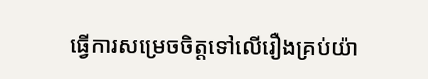ធ្វើការសម្រេចចិត្តទៅលើរឿងគ្រប់យ៉ា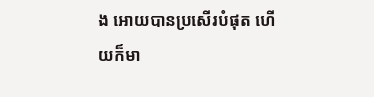ង អោយបានប្រសើរបំផុត ហើយក៏មា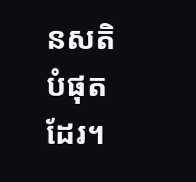នសតិបំផុតដែរ។